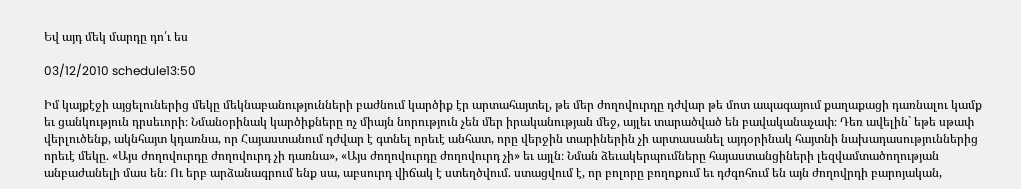Եվ այդ մեկ մարդը դո՛ւ ես

03/12/2010 schedule13:50

Իմ կայքէջի այցելուներից մեկը մեկնաբանությունների բաժնում կարծիք էր արտահայտել, թե մեր ժողովուրդը դժվար թե մոտ ապագայում քաղաքացի դառնալու կամք եւ ցանկություն դրսեւորի։ Նմանօրինակ կարծիքները ոչ միայն նորություն չեն մեր իրականության մեջ, այլեւ տարածված են բավականաչափ։ Դեռ ավելին` եթե սթափ վերլուծենք, ակնհայտ կդառնա, որ Հայաստանում դժվար է գտնել որեւէ անհատ, որը վերջին տարիներին չի արտասանել այդօրինակ հայտնի նախադասություններից որեւէ մեկը. «Այս ժողովուրդը ժողովուրդ չի դառնա», «Այս ժողովուրդը ժողովուրդ չի» եւ այլն։ Նման ձեւակերպումները հայաստանցիների լեզվամտածողության անբաժանելի մաս են։ Ու երբ արձանագրում ենք սա, աբսուրդ վիճակ է ստեղծվում. ստացվում է, որ բոլորը բողոքում եւ դժգոհում են այն ժողովրդի բարոյական,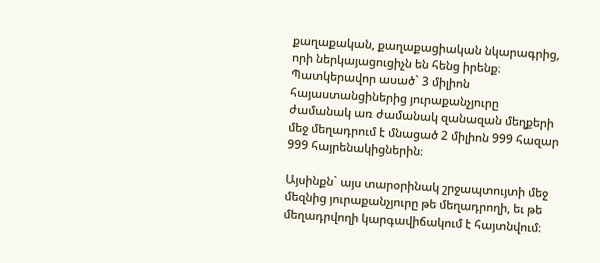քաղաքական, քաղաքացիական նկարագրից, որի ներկայացուցիչն են հենց իրենք։ Պատկերավոր ասած` 3 միլիոն հայաստանցիներից յուրաքանչյուրը ժամանակ առ ժամանակ զանազան մեղքերի մեջ մեղադրում է մնացած 2 միլիոն 999 հազար 999 հայրենակիցներին։

Այսինքն` այս տարօրինակ շրջապտույտի մեջ մեզնից յուրաքանչյուրը թե մեղադրողի, եւ թե մեղադրվողի կարգավիճակում է հայտնվում։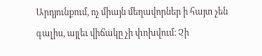Արդյունքում, ոչ միայն մեղավորներ ի հայտ չեն գալիս, այլեւ վիճակը չի փոխվում։ Չի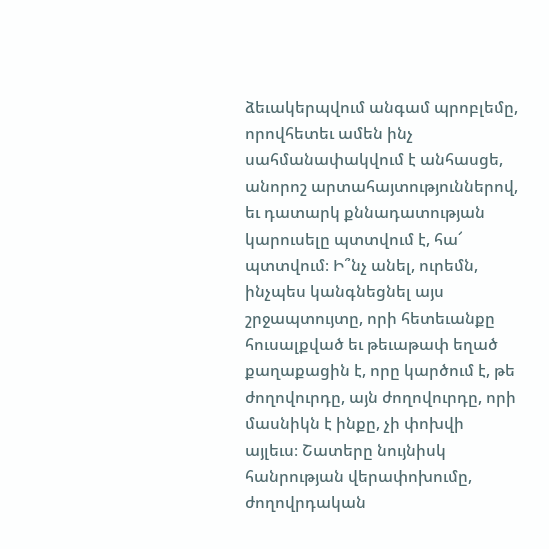ձեւակերպվում անգամ պրոբլեմը, որովհետեւ ամեն ինչ սահմանափակվում է անհասցե, անորոշ արտահայտություններով, եւ դատարկ քննադատության կարուսելը պտտվում է, հա՜ պտտվում։ Ի՞նչ անել, ուրեմն, ինչպես կանգնեցնել այս շրջապտույտը, որի հետեւանքը հուսալքված եւ թեւաթափ եղած քաղաքացին է, որը կարծում է, թե ժողովուրդը, այն ժողովուրդը, որի մասնիկն է ինքը, չի փոխվի այլեւս։ Շատերը նույնիսկ հանրության վերափոխումը, ժողովրդական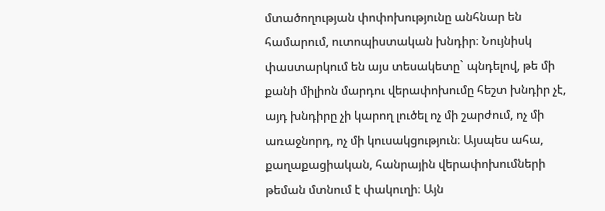մտածողության փոփոխությունը անհնար են համարում, ուտոպիստական խնդիր։ Նույնիսկ փաստարկում են այս տեսակետը` պնդելով, թե մի քանի միլիոն մարդու վերափոխումը հեշտ խնդիր չէ, այդ խնդիրը չի կարող լուծել ոչ մի շարժում, ոչ մի առաջնորդ, ոչ մի կուսակցություն։ Այսպես ահա, քաղաքացիական, հանրային վերափոխումների թեման մտնում է փակուղի։ Այն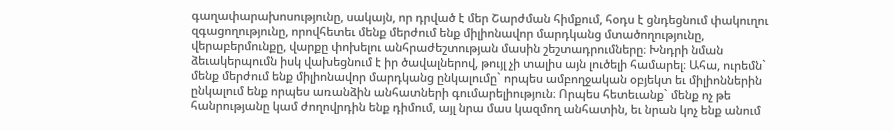գաղափարախոսությունը, սակայն, որ դրված է մեր Շարժման հիմքում, հօդս է ցնդեցնում փակուղու զգացողությունը, որովհետեւ մենք մերժում ենք միլիոնավոր մարդկանց մտածողությունը, վերաբերմունքը, վարքը փոխելու անհրաժեշտության մասին շեշտադրումները։ Խնդրի նման ձեւակերպումն իսկ վախեցնում է իր ծավալներով, թույլ չի տալիս այն լուծելի համարել։ Ահա, ուրեմն` մենք մերժում ենք միլիոնավոր մարդկանց ընկալումը` որպես ամբողջական օբյեկտ եւ միլիոններին ընկալում ենք որպես առանձին անհատների գումարելիություն։ Որպես հետեւանք` մենք ոչ թե հանրությանը կամ ժողովրդին ենք դիմում, այլ նրա մաս կազմող անհատին, եւ նրան կոչ ենք անում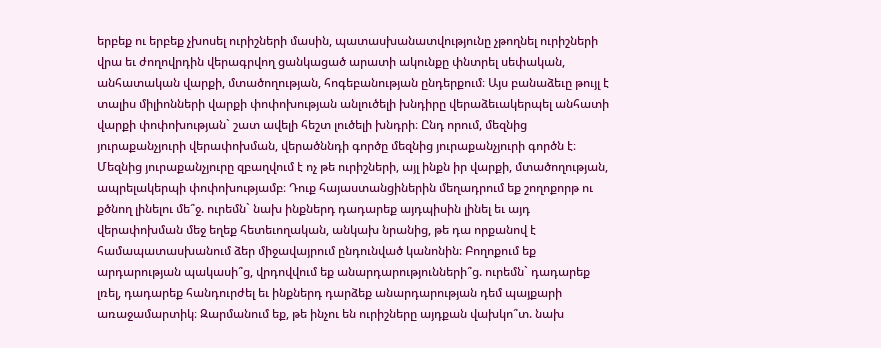երբեք ու երբեք չխոսել ուրիշների մասին, պատասխանատվությունը չթողնել ուրիշների վրա եւ ժողովրդին վերագրվող ցանկացած արատի ակունքը փնտրել սեփական, անհատական վարքի, մտածողության, հոգեբանության ընդերքում։ Այս բանաձեւը թույլ է տալիս միլիոնների վարքի փոփոխության անլուծելի խնդիրը վերաձեւակերպել անհատի վարքի փոփոխության` շատ ավելի հեշտ լուծելի խնդրի։ Ընդ որում, մեզնից յուրաքանչյուրի վերափոխման, վերածննդի գործը մեզնից յուրաքանչյուրի գործն է։ Մեզնից յուրաքանչյուրը զբաղվում է ոչ թե ուրիշների, այլ ինքն իր վարքի, մտածողության, ապրելակերպի փոփոխությամբ։ Դուք հայաստանցիներին մեղադրում եք շողոքորթ ու քծնող լինելու մե՞ջ. ուրեմն` նախ ինքներդ դադարեք այդպիսին լինել եւ այդ վերափոխման մեջ եղեք հետեւողական, անկախ նրանից, թե դա որքանով է համապատասխանում ձեր միջավայրում ընդունված կանոնին։ Բողոքում եք արդարության պակասի՞ց, վրդովվում եք անարդարությունների՞ց. ուրեմն` դադարեք լռել, դադարեք հանդուրժել եւ ինքներդ դարձեք անարդարության դեմ պայքարի առաջամարտիկ։ Զարմանում եք, թե ինչու են ուրիշները այդքան վախկո՞տ. նախ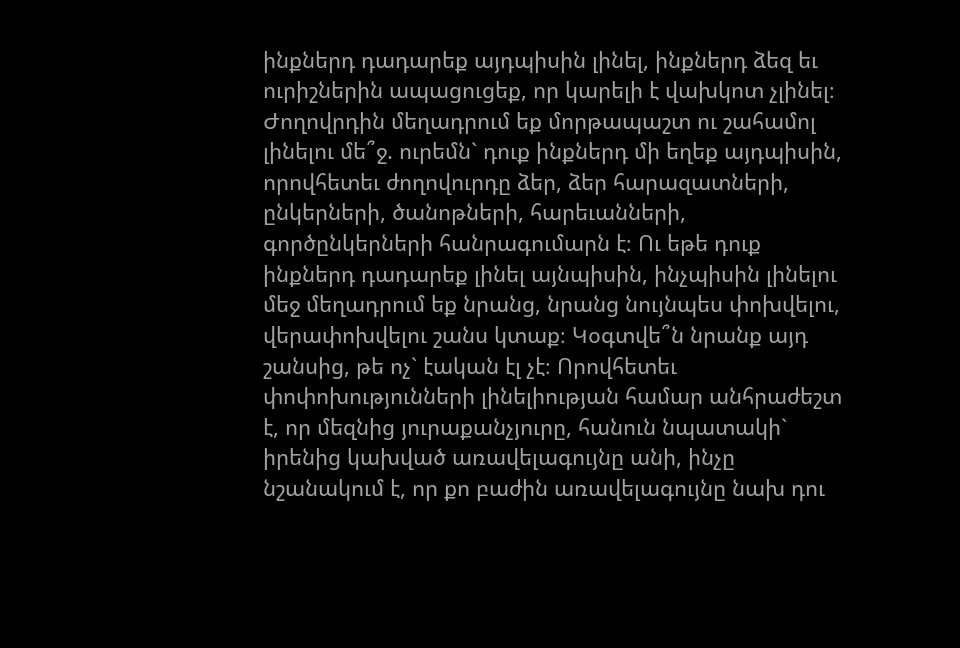ինքներդ դադարեք այդպիսին լինել, ինքներդ ձեզ եւ ուրիշներին ապացուցեք, որ կարելի է վախկոտ չլինել։ Ժողովրդին մեղադրում եք մորթապաշտ ու շահամոլ լինելու մե՞ջ. ուրեմն` դուք ինքներդ մի եղեք այդպիսին, որովհետեւ ժողովուրդը ձեր, ձեր հարազատների, ընկերների, ծանոթների, հարեւանների, գործընկերների հանրագումարն է։ Ու եթե դուք ինքներդ դադարեք լինել այնպիսին, ինչպիսին լինելու մեջ մեղադրում եք նրանց, նրանց նույնպես փոխվելու, վերափոխվելու շանս կտաք։ Կօգտվե՞ն նրանք այդ շանսից, թե ոչ` էական էլ չէ։ Որովհետեւ փոփոխությունների լինելիության համար անհրաժեշտ է, որ մեզնից յուրաքանչյուրը, հանուն նպատակի` իրենից կախված առավելագույնը անի, ինչը նշանակում է, որ քո բաժին առավելագույնը նախ դու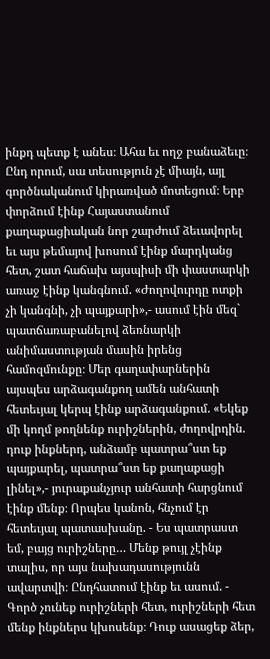ինքդ պետք է անես։ Ահա եւ ողջ բանաձեւը։ Ընդ որում, սա տեսություն չէ միայն, այլ գործնականում կիրառված մոտեցում։ Երբ փորձում էինք Հայաստանում քաղաքացիական նոր շարժում ձեւավորել եւ այս թեմայով խոսում էինք մարդկանց հետ, շատ հաճախ այսպիսի մի փաստարկի առաջ էինք կանգնում. «Ժողովուրդը ոտքի չի կանգնի, չի պայքարի»,- ասում էին մեզ` պատճառաբանելով ձեռնարկի անիմաստության մասին իրենց համոզմունքը։ Մեր գաղափարներին այսպես արձագանքող ամեն անհատի հետեւյալ կերպ էինք արձագանքում. «Եկեք մի կողմ թողնենք ուրիշներին, ժողովրդին. դուք ինքներդ, անձամբ պատրա՞ստ եք պայքարել, պատրա՞ստ եք քաղաքացի լինել»,- յուրաքանչյուր անհատի հարցնում էինք մենք։ Որպես կանոն, հնչում էր հետեւյալ պատասխանը. - Ես պատրաստ եմ, բայց ուրիշները… Մենք թույլ չէինք տալիս, որ այս նախադասությունն ավարտվի։ Ընդհատում էինք եւ ասում. - Գործ չունեք ուրիշների հետ, ուրիշների հետ մենք ինքներս կխոսենք։ Դուք ասացեք ձեր,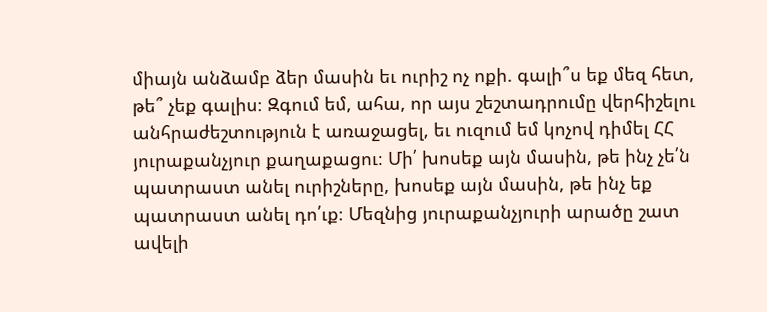միայն անձամբ ձեր մասին եւ ուրիշ ոչ ոքի. գալի՞ս եք մեզ հետ, թե՞ չեք գալիս։ Զգում եմ, ահա, որ այս շեշտադրումը վերհիշելու անհրաժեշտություն է առաջացել, եւ ուզում եմ կոչով դիմել ՀՀ յուրաքանչյուր քաղաքացու։ Մի՛ խոսեք այն մասին, թե ինչ չե՛ն պատրաստ անել ուրիշները, խոսեք այն մասին, թե ինչ եք պատրաստ անել դո՛ւք։ Մեզնից յուրաքանչյուրի արածը շատ ավելի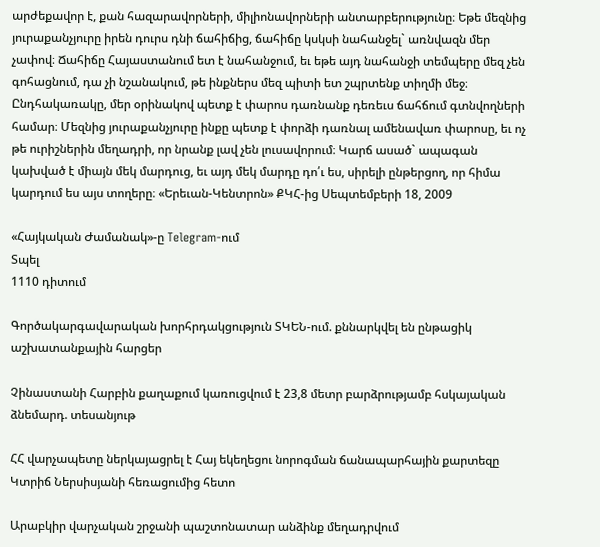արժեքավոր է, քան հազարավորների, միլիոնավորների անտարբերությունը։ Եթե մեզնից յուրաքանչյուրը իրեն դուրս դնի ճահիճից, ճահիճը կսկսի նահանջել` առնվազն մեր չափով։ Ճահիճը Հայաստանում ետ է նահանջում, եւ եթե այդ նահանջի տեմպերը մեզ չեն գոհացնում, դա չի նշանակում, թե ինքներս մեզ պիտի ետ շպրտենք տիղմի մեջ։ Ընդհակառակը, մեր օրինակով պետք է փարոս դառնանք դեռեւս ճահճում գտնվողների համար։ Մեզնից յուրաքանչյուրը ինքը պետք է փորձի դառնալ ամենավառ փարոսը, եւ ոչ թե ուրիշներին մեղադրի, որ նրանք լավ չեն լուսավորում։ Կարճ ասած` ապագան կախված է միայն մեկ մարդուց, եւ այդ մեկ մարդը դո՛ւ ես, սիրելի ընթերցող, որ հիմա կարդում ես այս տողերը։ «Երեւան-Կենտրոն» ՔԿՀ-ից Սեպտեմբերի 18, 2009

«Հայկական Ժամանակ»-ը Telegram-ում
Տպել
1110 դիտում

Գործակարգավարական խորհրդակցություն ՏԿԵՆ-ում. քննարկվել են ընթացիկ աշխատանքային հարցեր

Չինաստանի Հարբին քաղաքում կառուցվում է 23,8 մետր բարձրությամբ հսկայական ձնեմարդ. տեսանյութ

ՀՀ վարչապետը ներկայացրել է Հայ եկեղեցու նորոգման ճանապարհային քարտեզը Կտրիճ Ներսիսյանի հեռացումից հետո

Արաբկիր վարչական շրջանի պաշտոնատար անձինք մեղադրվում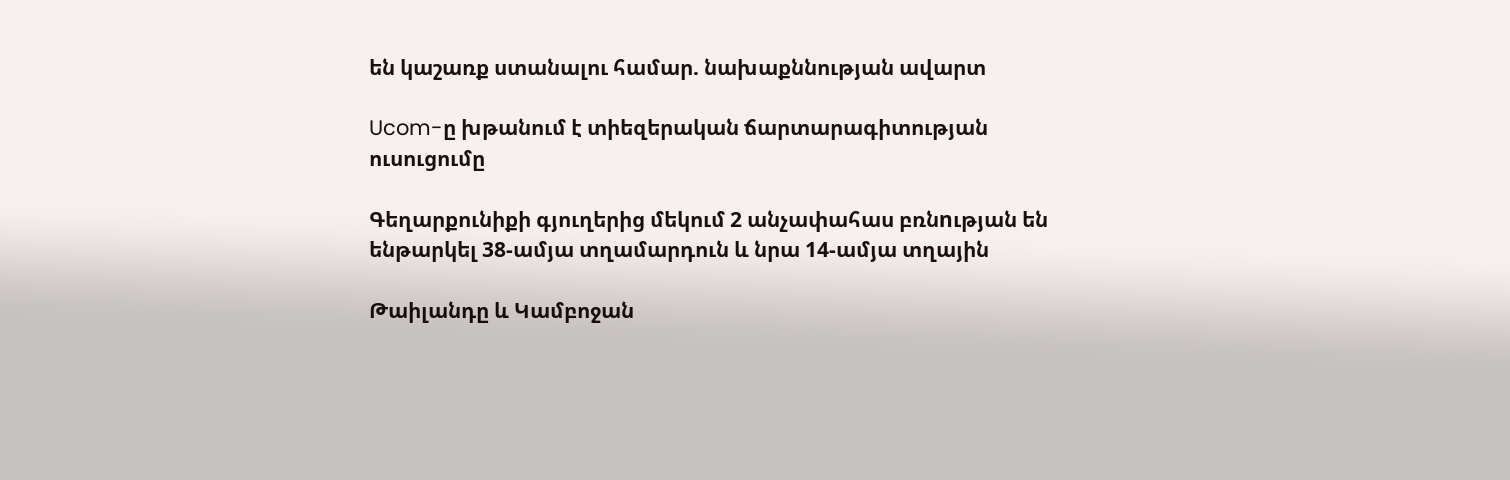են կաշառք ստանալու համար. նախաքննության ավարտ

Ucom-ը խթանում է տիեզերական ճարտարագիտության ուսուցումը

Գեղարքունիքի գյուղերից մեկում 2 անչափահաս բռնnւթյան են ենթարկել 38-ամյա տղամարդուն և նրա 14-ամյա տղային

Թաիլանդը և Կամբոջան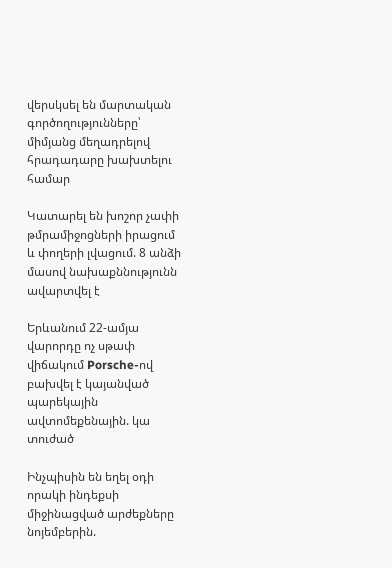վերսկսել են մարտական գործողությունները՝ միմյանց մեղադրելով հրադադարը խախտելու համար

Կատարել են խոշոր չափի թմրամիջոցների իրացում և փողերի լվացում. 8 անձի մասով նախաքննությունն ավարտվել է

Երևանում 22-ամյա վարորդը ոչ սթափ վիճակում Porsche-ով բախվել է կայանված պարեկային ավտոմեքենային. կա տուժած

Ինչպիսին են եղել օդի որակի ինդեքսի միջինացված արժեքները նոյեմբերին.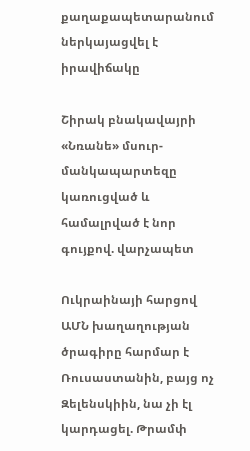քաղաքապետարանում ներկայացվել է իրավիճակը

Շիրակ բնակավայրի «Նռանե» մսուր-մանկապարտեզը կառուցված և համալրված է նոր գույքով. վարչապետ

Ուկրաինայի հարցով ԱՄՆ խաղաղության ծրագիրը հարմար է Ռուսաստանին, բայց ոչ Զելենսկիին, նա չի էլ կարդացել. Թրամփ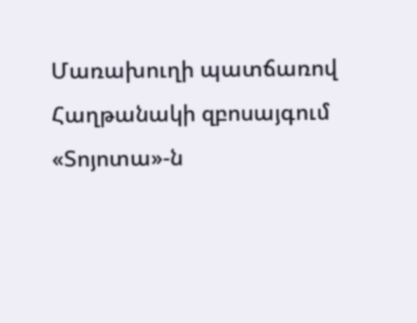Մառախուղի պատճառով Հաղթանակի զբոսայգում «Տոյոտա»-ն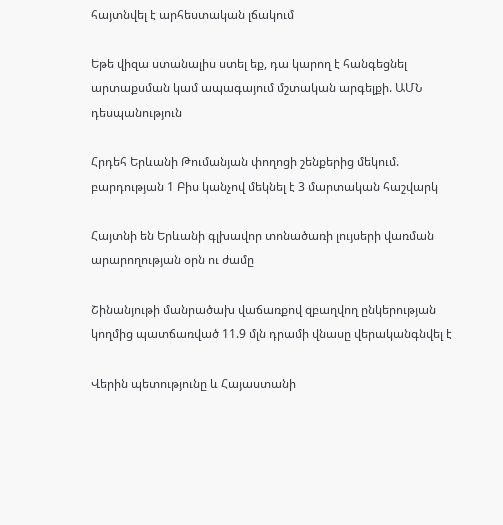հայտնվել է արհեստական լճակում

Եթե վիզա ստանալիս ստել եք, դա կարող է հանգեցնել արտաքսման կամ ապագայում մշտական արգելքի. ԱՄՆ դեսպանություն

Հրդեհ Երևանի Թումանյան փողոցի շենքերից մեկում. բարդության 1 Բիս կանչով մեկնել է 3 մարտական հաշվարկ

Հայտնի են Երևանի գլխավոր տոնածառի լույսերի վառման արարողության օրն ու ժամը

Շինանյութի մանրածախ վաճառքով զբաղվող ընկերության կողմից պատճառված 11.9 մլն դրամի վնասը վերականգնվել է

Վերին պետությունը և Հայաստանի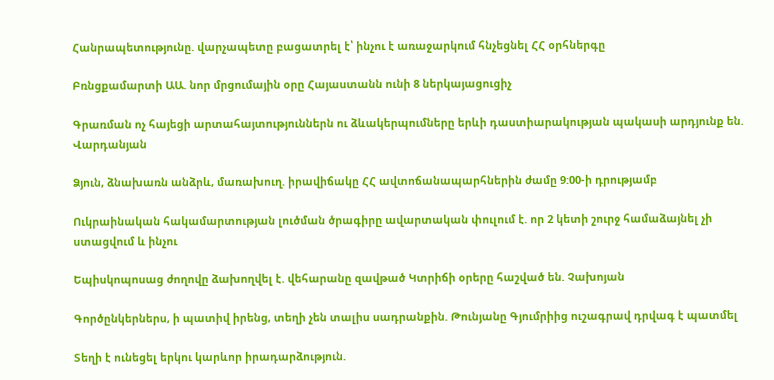Հանրապետությունը. վարչապետը բացատրել է՝ ինչու է առաջարկում հնչեցնել ՀՀ օրհներգը

Բռնցքամարտի ԱԱ. նոր մրցումային օրը Հայաստանն ունի 8 ներկայացուցիչ

Գրառման ոչ հայեցի արտահայտություններն ու ձևակերպումները երևի դաստիարակության պակասի արդյունք են. Վարդանյան

Ձյուն, ձնախառն անձրև, մառախուղ. իրավիճակը ՀՀ ավտոճանապարհներին ժամը 9:00-ի դրությամբ

Ուկրաինական հակամարտության լուծման ծրագիրը ավարտական փուլում է. որ 2 կետի շուրջ համաձայնել չի ստացվում և ինչու

Եպիսկոպոսաց ժողովը ձախողվել է. վեհարանը զավթած Կտրիճի օրերը հաշված են. Չախոյան

Գործընկերներս, ի պատիվ իրենց, տեղի չեն տալիս սադրանքին. Թունյանը Գյումրիից ուշագրավ դրվագ է պատմել

Տեղի է ունեցել երկու կարևոր իրադարձություն.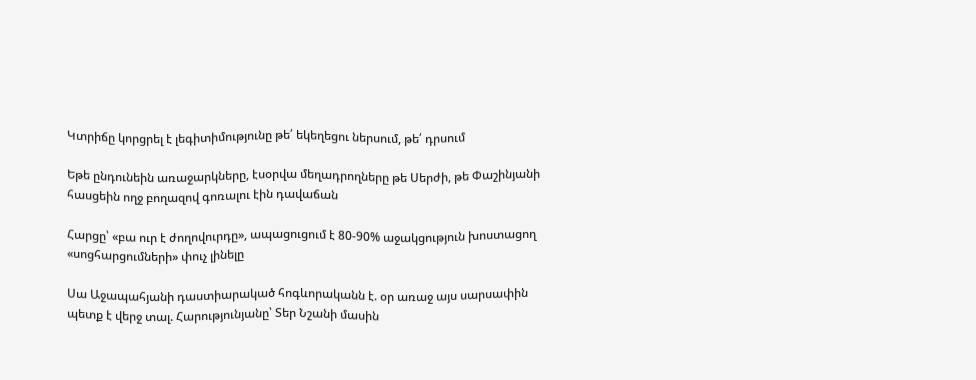Կտրիճը կորցրել է լեգիտիմությունը թե՛ եկեղեցու ներսում, թե՛ դրսում

Եթե ընդունեին առաջարկները, էսօրվա մեղադրողները թե Սերժի, թե Փաշինյանի հասցեին ողջ բողազով գոռալու էին դավաճան

Հարցը՝ «բա ուր է ժողովուրդը», ապացուցում է 80-90% աջակցություն խոստացող «սոցհարցումների» փուչ լինելը

Սա Աջապահյանի դաստիարակած հոգևորականն է. օր առաջ այս սարսափին պետք է վերջ տալ. Հարությունյանը՝ Տեր Նշանի մասին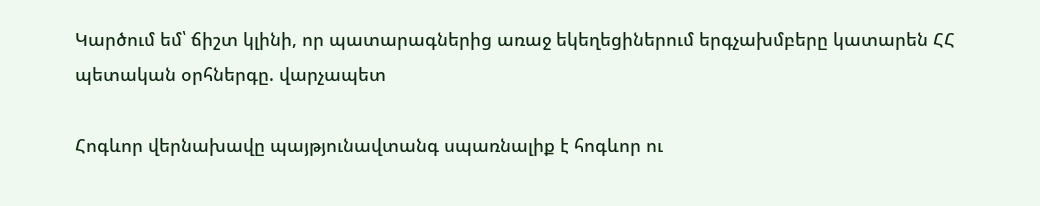Կարծում եմ՝ ճիշտ կլինի, որ պատարագներից առաջ եկեղեցիներում երգչախմբերը կատարեն ՀՀ պետական օրհներգը. վարչապետ

Հոգևոր վերնախավը պայթյունավտանգ սպառնալիք է հոգևոր ու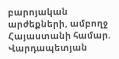բարոյական արժեքների, ամբողջ Հայաստանի համար. Վարդապետյան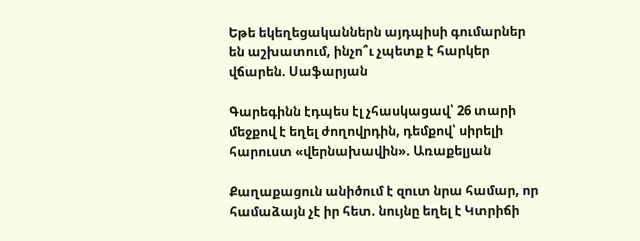Եթե եկեղեցականներն այդպիսի գումարներ են աշխատում, ինչո՞ւ չպետք է հարկեր վճարեն. Սաֆարյան

Գարեգինն էդպես էլ չհասկացավ՝ 26 տարի մեջքով է եղել ժողովրդին, դեմքով՝ սիրելի հարուստ «վերնախավին». Առաքելյան

Քաղաքացուն անիծում է զուտ նրա համար, որ համաձայն չէ իր հետ. նույնը եղել է Կտրիճի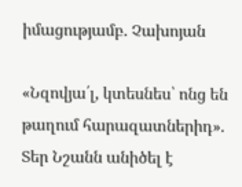իմացությամբ. Չախոյան

«Նզովյա՛լ, կտեսնես՝ ոնց են թաղում հարազատներիդ». Տեր Նշանն անիծել է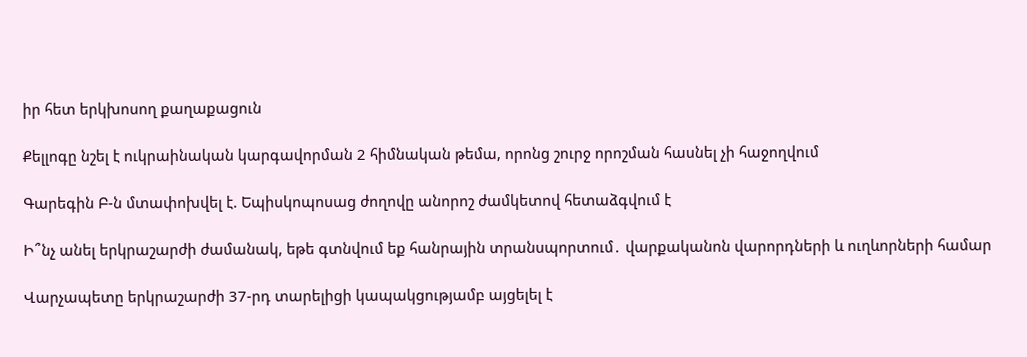իր հետ երկխոսող քաղաքացուն

Քելլոգը նշել է ուկրաինական կարգավորման 2 հիմնական թեմա, որոնց շուրջ որոշման հասնել չի հաջողվում

Գարեգին Բ-ն մտափոխվել է. Եպիսկոպոսաց ժողովը անորոշ ժամկետով հետաձգվում է

Ի՞նչ անել երկրաշարժի ժամանակ, եթե գտնվում եք հանրային տրանսպորտում․ վարքականոն վարորդների և ուղևորների համար

Վարչապետը երկրաշարժի 37-րդ տարելիցի կապակցությամբ այցելել է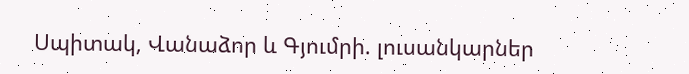Սպիտակ, Վանաձոր և Գյումրի. լուսանկարներ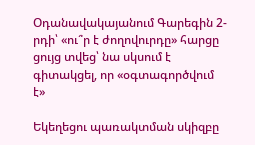Օդանավակայանում Գարեգին 2-րդի՝ «ու՞ր է ժողովուրդը» հարցը ցույց տվեց՝ նա սկսում է գիտակցել, որ «օգտագործվում է»

Եկեղեցու պառակտման սկիզբը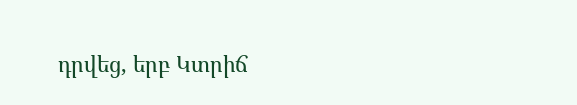դրվեց, երբ Կտրիճ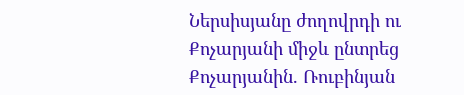Ներսիսյանը ժողովրդի ու Քոչարյանի միջև ընտրեց Քոչարյանին. Ռուբինյան